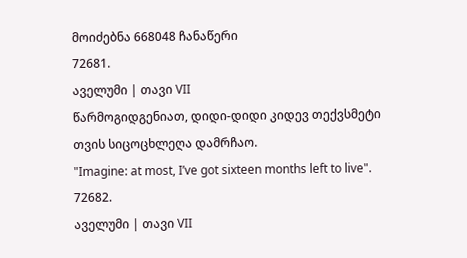მოიძებნა 668048 ჩანაწერი
72681.
აველუმი | თავი VII
წარმოგიდგენიათ, დიდი-დიდი კიდევ თექვსმეტი თვის სიცოცხლეღა დამრჩაო.
"Imagine: at most, I’ve got sixteen months left to live".
72682.
აველუმი | თავი VII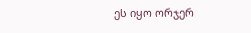ეს იყო ორჯერ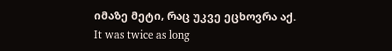იმაზე მეტი, რაც უკვე ეცხოვრა აქ.
It was twice as long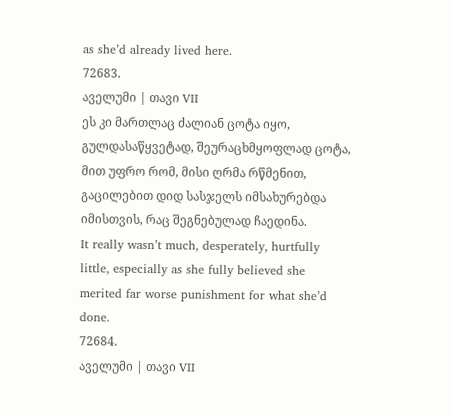as she’d already lived here.
72683.
აველუმი | თავი VII
ეს კი მართლაც ძალიან ცოტა იყო, გულდასაწყვეტად, შეურაცხმყოფლად ცოტა, მით უფრო რომ, მისი ღრმა რწმენით, გაცილებით დიდ სასჯელს იმსახურებდა იმისთვის, რაც შეგნებულად ჩაედინა.
It really wasn’t much, desperately, hurtfully little, especially as she fully believed she merited far worse punishment for what she’d done.
72684.
აველუმი | თავი VII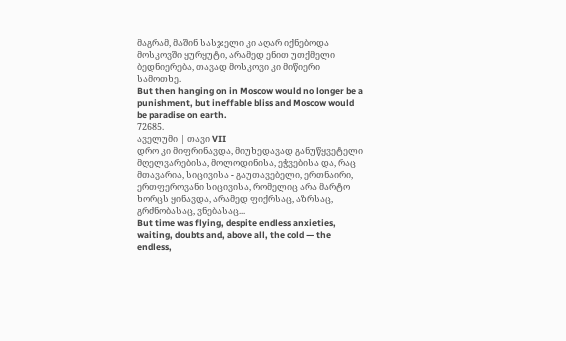მაგრამ, მაშინ სასჯელი კი აღარ იქნებოდა მოსკოვში ყურყუტი, არამედ ენით უთქმელი ბედნიერება, თავად მოსკოვი კი მიწიერი სამოთხე.
But then hanging on in Moscow would no longer be a punishment, but ineffable bliss and Moscow would be paradise on earth.
72685.
აველუმი | თავი VII
დრო კი მიფრინავდა, მიუხედავად განუწყვეტელი მღელვარებისა, მოლოდინისა, ეჭვებისა და, რაც მთავარია, სიცივისა - გაუთავებელი, ერთნაირი, ერთფეროვანი სიცივისა, რომელიც არა მარტო ხორცს ყინავდა, არამედ ფიქრსაც, აზრსაც, გრძნობასაც, ვნებასაც...
But time was flying, despite endless anxieties, waiting, doubts and, above all, the cold — the endless,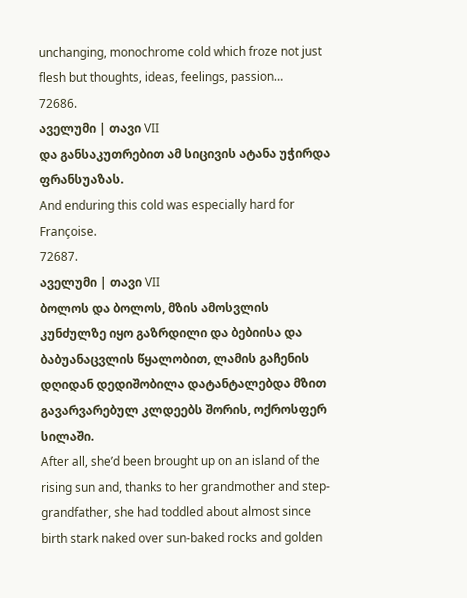unchanging, monochrome cold which froze not just flesh but thoughts, ideas, feelings, passion…
72686.
აველუმი | თავი VII
და განსაკუთრებით ამ სიცივის ატანა უჭირდა ფრანსუაზას.
And enduring this cold was especially hard for Françoise.
72687.
აველუმი | თავი VII
ბოლოს და ბოლოს, მზის ამოსვლის კუნძულზე იყო გაზრდილი და ბებიისა და ბაბუანაცვლის წყალობით, ლამის გაჩენის დღიდან დედიშობილა დატანტალებდა მზით გავარვარებულ კლდეებს შორის, ოქროსფერ სილაში.
After all, she’d been brought up on an island of the rising sun and, thanks to her grandmother and step-grandfather, she had toddled about almost since birth stark naked over sun-baked rocks and golden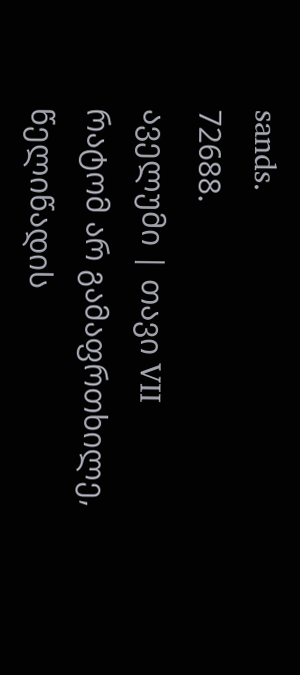sands.
72688.
აველუმი | თავი VII
რატომ არ გამაფრთხილე, წელიწადის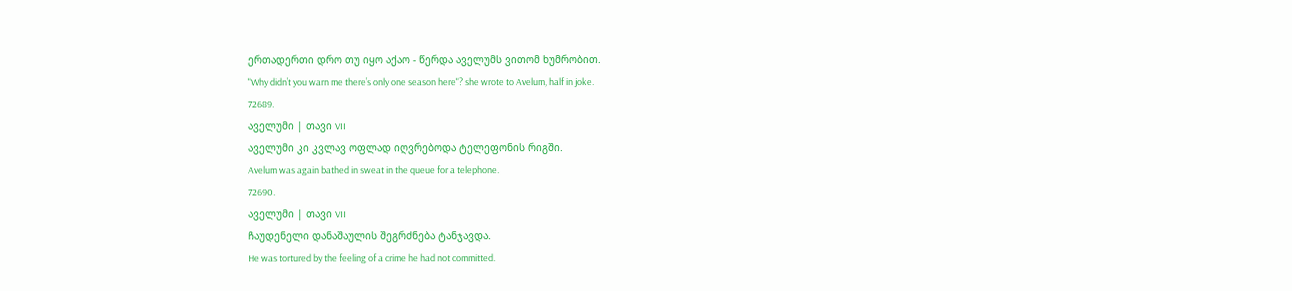ერთადერთი დრო თუ იყო აქაო - წერდა აველუმს ვითომ ხუმრობით.
"Why didn’t you warn me there’s only one season here"? she wrote to Avelum, half in joke.
72689.
აველუმი | თავი VII
აველუმი კი კვლავ ოფლად იღვრებოდა ტელეფონის რიგში.
Avelum was again bathed in sweat in the queue for a telephone.
72690.
აველუმი | თავი VII
ჩაუდენელი დანაშაულის შეგრძნება ტანჯავდა.
He was tortured by the feeling of a crime he had not committed.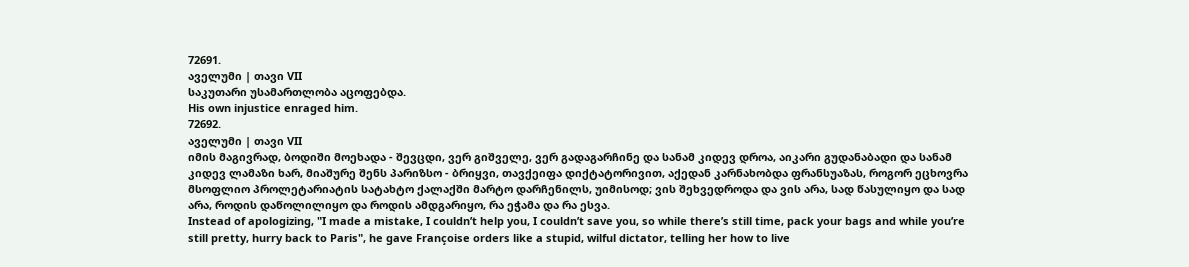72691.
აველუმი | თავი VII
საკუთარი უსამართლობა აცოფებდა.
His own injustice enraged him.
72692.
აველუმი | თავი VII
იმის მაგივრად, ბოდიში მოეხადა - შევცდი, ვერ გიშველე, ვერ გადაგარჩინე და სანამ კიდევ დროა, აიკარი გუდანაბადი და სანამ კიდევ ლამაზი ხარ, მიაშურე შენს პარიზსო - ბრიყვი, თავქეიფა დიქტატორივით, აქედან კარნახობდა ფრანსუაზას, როგორ ეცხოვრა მსოფლიო პროლეტარიატის სატახტო ქალაქში მარტო დარჩენილს, უიმისოდ; ვის შეხვედროდა და ვის არა, სად წასულიყო და სად არა, როდის დაწოლილიყო და როდის ამდგარიყო, რა ეჭამა და რა ესვა.
Instead of apologizing, "I made a mistake, I couldn’t help you, I couldn’t save you, so while there’s still time, pack your bags and while you’re still pretty, hurry back to Paris", he gave Françoise orders like a stupid, wilful dictator, telling her how to live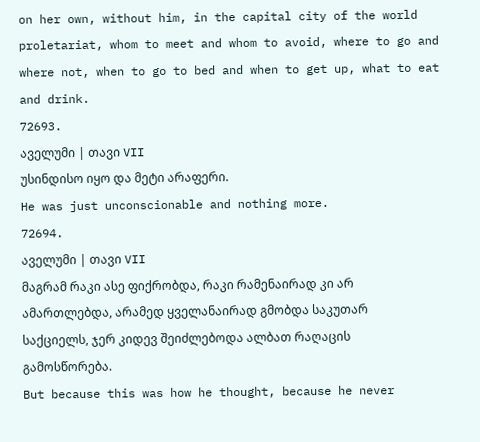on her own, without him, in the capital city of the world proletariat, whom to meet and whom to avoid, where to go and where not, when to go to bed and when to get up, what to eat and drink.
72693.
აველუმი | თავი VII
უსინდისო იყო და მეტი არაფერი.
He was just unconscionable and nothing more.
72694.
აველუმი | თავი VII
მაგრამ რაკი ასე ფიქრობდა, რაკი რამენაირად კი არ ამართლებდა, არამედ ყველანაირად გმობდა საკუთარ საქციელს, ჯერ კიდევ შეიძლებოდა ალბათ რაღაცის გამოსწორება.
But because this was how he thought, because he never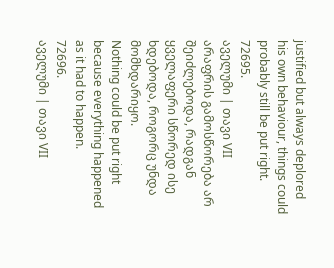justified but always deplored his own behaviour, things could probably still be put right.
72695.
აველუმი | თავი VII
არაფრის გამოსწორება არ შეიძლებოდა, რადგან ყველაფერი სწორედ ისე ხდებოდა, როგორც უნდა მომხდარიყო.
Nothing could be put right because everything happened as it had to happen.
72696.
აველუმი | თავი VII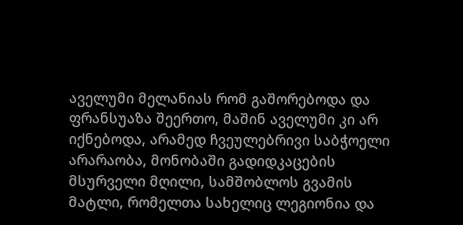აველუმი მელანიას რომ გაშორებოდა და ფრანსუაზა შეერთო, მაშინ აველუმი კი არ იქნებოდა, არამედ ჩვეულებრივი საბჭოელი არარაობა, მონობაში გადიდკაცების მსურველი მღილი, სამშობლოს გვამის მატლი, რომელთა სახელიც ლეგიონია და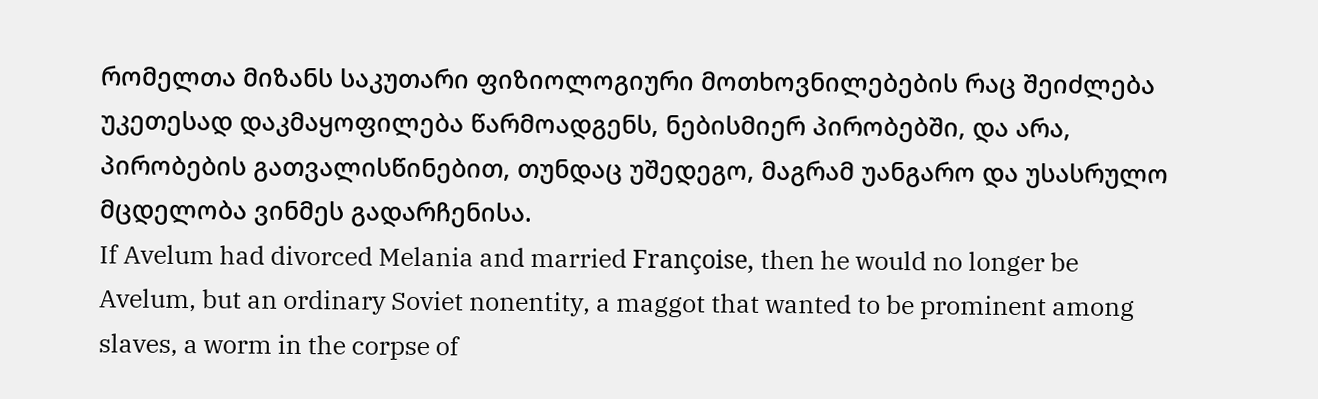რომელთა მიზანს საკუთარი ფიზიოლოგიური მოთხოვნილებების რაც შეიძლება უკეთესად დაკმაყოფილება წარმოადგენს, ნებისმიერ პირობებში, და არა, პირობების გათვალისწინებით, თუნდაც უშედეგო, მაგრამ უანგარო და უსასრულო მცდელობა ვინმეს გადარჩენისა.
If Avelum had divorced Melania and married Françoise, then he would no longer be Avelum, but an ordinary Soviet nonentity, a maggot that wanted to be prominent among slaves, a worm in the corpse of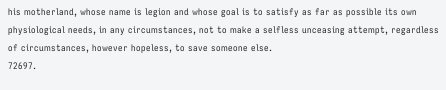his motherland, whose name is legion and whose goal is to satisfy as far as possible its own physiological needs, in any circumstances, not to make a selfless unceasing attempt, regardless of circumstances, however hopeless, to save someone else.
72697.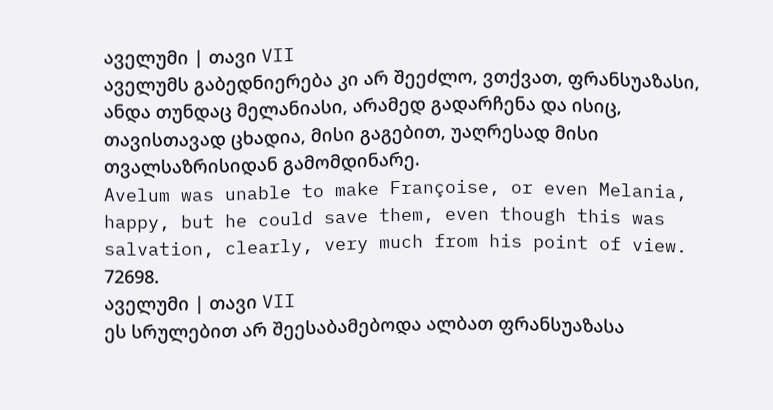აველუმი | თავი VII
აველუმს გაბედნიერება კი არ შეეძლო, ვთქვათ, ფრანსუაზასი, ანდა თუნდაც მელანიასი, არამედ გადარჩენა და ისიც, თავისთავად ცხადია, მისი გაგებით, უაღრესად მისი თვალსაზრისიდან გამომდინარე.
Avelum was unable to make Françoise, or even Melania, happy, but he could save them, even though this was salvation, clearly, very much from his point of view.
72698.
აველუმი | თავი VII
ეს სრულებით არ შეესაბამებოდა ალბათ ფრანსუაზასა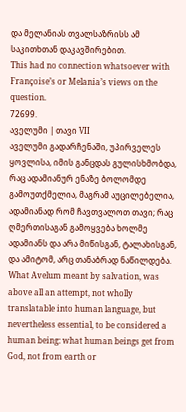და მელანიას თვალსაზრისს ამ საკითხთან დაკავშირებით.
This had no connection whatsoever with Françoise’s or Melania’s views on the question.
72699.
აველუმი | თავი VII
აველუმი გადარჩენაში, უპირველეს ყოვლისა, იმის განცდას გულისხმობდა, რაც ადამიანურ ენაზე ბოლომდე გამოუთქმელია, მაგრამ აუცილებელია, ადამიანად რომ ჩავთვალოთ თავი; რაც ღმერთისაგან გამოყვება ხოლმე ადამიანს და არა მიწისგან, ტალახისგან, და ამიტომ, არც თანაბრად ნაწილდება.
What Avelum meant by salvation, was above all an attempt, not wholly translatable into human language, but nevertheless essential, to be considered a human being: what human beings get from God, not from earth or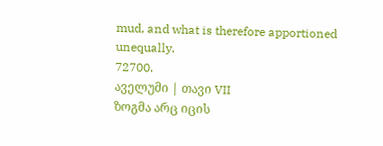mud, and what is therefore apportioned unequally.
72700.
აველუმი | თავი VII
ზოგმა არც იცის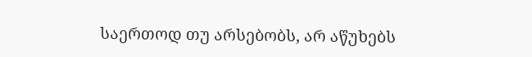საერთოდ თუ არსებობს, არ აწუხებს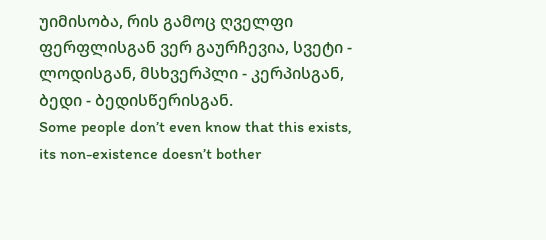უიმისობა, რის გამოც ღველფი ფერფლისგან ვერ გაურჩევია, სვეტი - ლოდისგან, მსხვერპლი - კერპისგან, ბედი - ბედისწერისგან.
Some people don’t even know that this exists, its non-existence doesn’t bother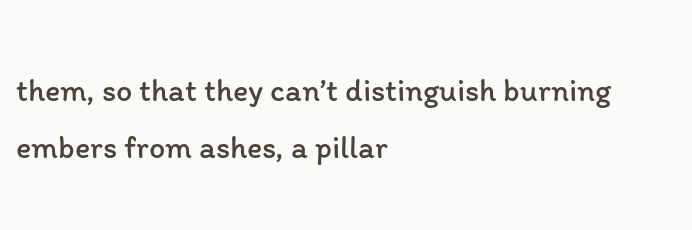them, so that they can’t distinguish burning embers from ashes, a pillar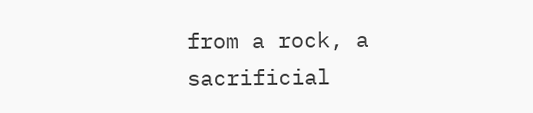from a rock, a sacrificial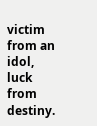victim from an idol, luck from destiny.